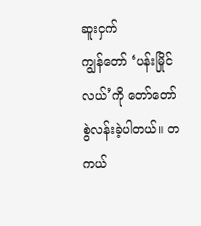ဆူးငှက်
ကျွန်တော် ‘ပန်းမြိုင်လယ်’ကို တော်တော်စွဲလန်းခဲ့ပါတယ်။ တကယ်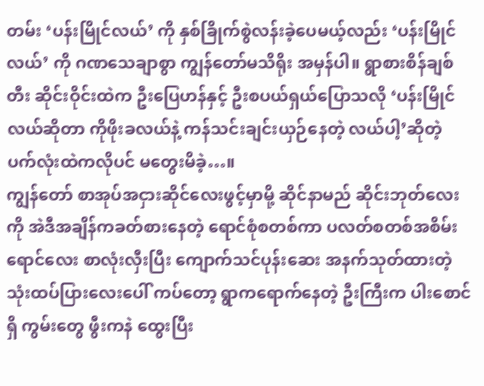တမ်း ‘ပန်းမြိုင်လယ်’ ကို နှစ်ခြိုက်စွဲလန်းခဲ့ပေမယ့်လည်း ‘ပန်းမြိုင်လယ်’ ကို ဂဏသေချာစွာ ကျွန်တော်မသိရိုး အမှန်ပါ။ ရွာစားစိန်ချစ်တီး ဆိုင်းဝိုင်းထဲက ဦးပြေဟန်နှင့် ဦးစပယ်ရှယ်ပြောသလို ‘ပန်းမြိုင်လယ်ဆိုတာ ကိုဖိုးခလယ်နဲ့ ကန်သင်းချင်းယှဉ်နေတဲ့ လယ်ပါ့’ဆိုတဲ့ ပက်လုံးထဲကလိုပင် မတွေးမိခဲ့…။
ကျွန်တော် စာအုပ်အငှားဆိုင်လေးဖွင့်မှာမို့ ဆိုင်နာမည် ဆိုင်းဘုတ်လေးကို အဲဒီအချိန်ကခတ်စားနေတဲ့ ရောင်စုံစတစ်ကာ ပလတ်စတစ်အစိမ်းရောင်လေး စာလုံးလှီးပြီး ကျောက်သင်ပုန်းဆေး အနက်သုတ်ထားတဲ့ သုံးထပ်ပြားလေးပေါ် ကပ်တော့ ရွာကရောက်နေတဲ့ ဦးကြီးက ပါးစောင်ရှိ ကွမ်းတွေ ဖွီးကနဲ ထွေးပြီး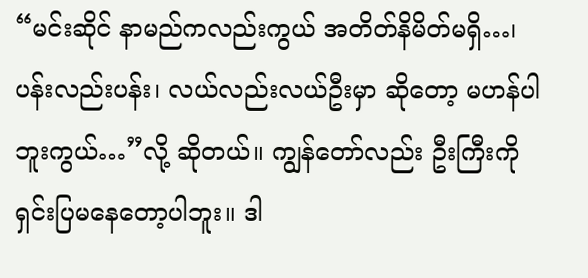“မင်းဆိုင် နာမည်ကလည်းကွယ် အတိတ်နိမိတ်မရှိ…၊ ပန်းလည်းပန်း၊ လယ်လည်းလယ်ဦးမှာ ဆိုတော့ မဟန်ပါဘူးကွယ်…”လို့ ဆိုတယ်။ ကျွန်တော်လည်း ဦးကြီးကို ရှင်းပြမနေတော့ပါဘူး။ ဒါ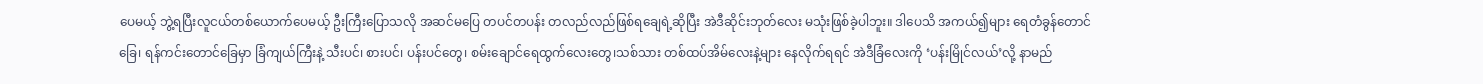ပေမယ့် ဘွဲ့ရပြီးလူငယ်တစ်ယောက်ပေမယ့် ဦးကြီးပြောသလို အဆင်မပြေ တပင်တပန်း တလည်လည်ဖြစ်ရချေရဲ့ဆိုပြီး အဲဒီဆိုင်းဘုတ်လေး မသုံးဖြစ်ခဲ့ပါဘူး။ ဒါပေသိ အကယ်၍များ ရေတံခွန်တောင်ခြေ၊ ရန်ကင်းတောင်ခြေမှာ ခြံကျယ်ကြီးနဲ့ သီးပင်၊ စားပင်၊ ပန်းပင်တွေ၊ စမ်းချောင်ရေထွက်လေးတွေ၊သစ်သား တစ်ထပ်အိမ်လေးနဲ့များ နေလိုက်ရရင် အဲဒီခြံလေးကို ‘ပန်းမြိုင်လယ်’လို့ နာမည်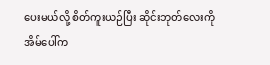ပေးမယ်လို့ စိတ်ကူးယဉ်ပြီး ဆိုင်းဘုတ်လေးကို အိမ်ပေါ်က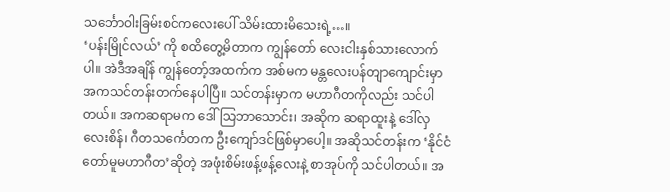သင်္ဘောဝါးခြမ်းစင်ကလေးပေါ် သိမ်းထားမိသေးရဲ့…။
‘ပန်းမြိုင်လယ်’ ကို စထိတွေ့မိတာက ကျွန်တော် လေးငါးနှစ်သားလောက်ပါ။ အဲဒီအချိန် ကျွန်တော့်အထက်က အစ်မက မန္တလေးပန်တျာကျောင်းမှာ အကသင်တန်းတက်နေပါပြီ။ သင်တန်းမှာက မဟာဂီတကိုလည်း သင်ပါတယ်။ အကဆရာမက ဒေါ်သြဘာသောင်း၊ အဆိုက ဆရာထူးနဲ့ ဒေါ်လှလေးစိန်၊ ဂီတသင်္ကေတက ဦးကျော်ဒင်ဖြစ်မှာပေါ့။ အဆိုသင်တန်းက ‘နိုင်ငံတော်မူမဟာဂီတ’ဆိုတဲ့ အဖုံးစိမ်းဖန့်ဖန့်လေးနဲ့ စာအုပ်ကို သင်ပါတယ်။ အ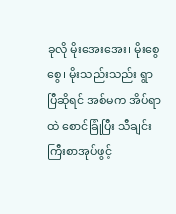ခုလို မိုးအေးအေး၊ မိုးစွေစွေ၊ မိုးသည်းသည်း ရွာပြီဆိုရင် အစ်မက အိပ်ရာထဲ စောင်ခြုံပြီး သီချင်းကြီးစာအုပ်ဖွင့်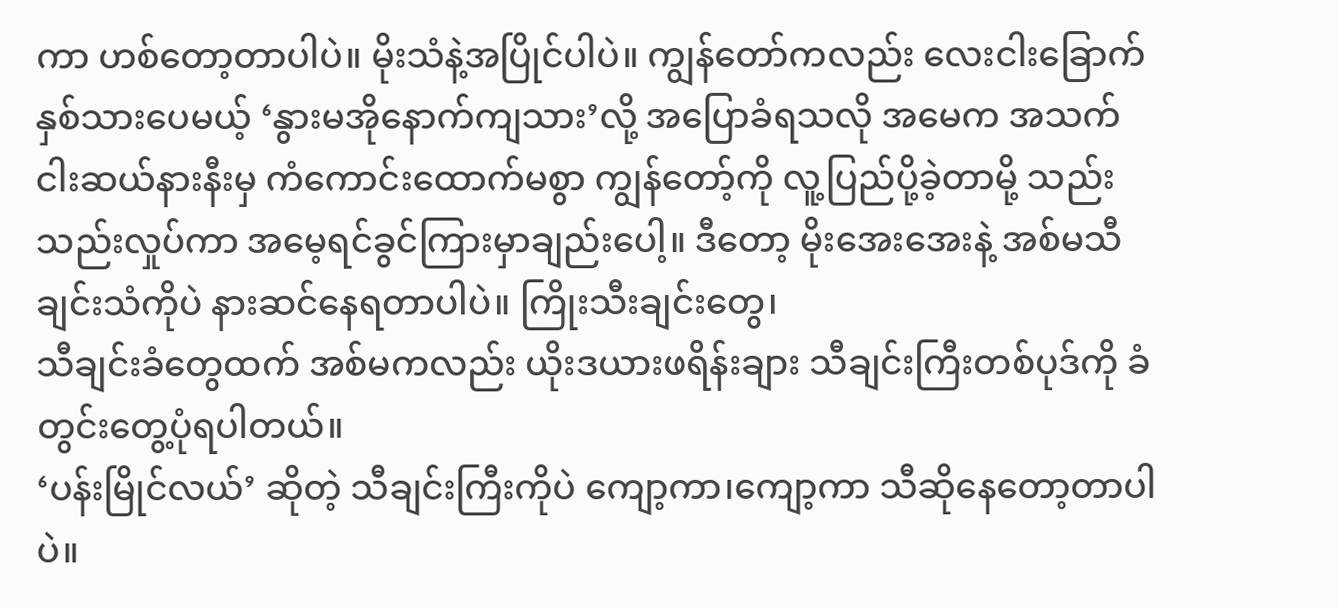ကာ ဟစ်တော့တာပါပဲ။ မိုးသံနဲ့အပြိုင်ပါပဲ။ ကျွန်တော်ကလည်း လေးငါးခြောက်နှစ်သားပေမယ့် ‘နွားမအိုနောက်ကျသား’လို့ အပြောခံရသလို အမေက အသက်ငါးဆယ်နားနီးမှ ကံကောင်းထောက်မစွာ ကျွန်တော့်ကို လူ့ပြည်ပို့ခဲ့တာမို့ သည်းသည်းလှုပ်ကာ အမေ့ရင်ခွင်ကြားမှာချည်းပေါ့။ ဒီတော့ မိုးအေးအေးနဲ့ အစ်မသီချင်းသံကိုပဲ နားဆင်နေရတာပါပဲ။ ကြိုးသီးချင်းတွေ၊
သီချင်းခံတွေထက် အစ်မကလည်း ယိုးဒယားဖရိန်းချား သီချင်းကြီးတစ်ပုဒ်ကို ခံတွင်းတွေ့ပုံရပါတယ်။
‘ပန်းမြိုင်လယ်’ ဆိုတဲ့ သီချင်းကြီးကိုပဲ ကျော့ကာ၊ကျော့ကာ သီဆိုနေတော့တာပါပဲ။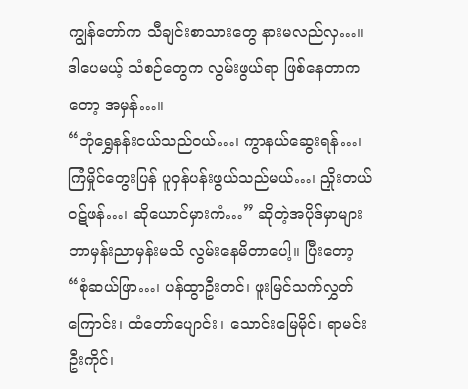ကျွန်တော်က သီချင်းစာသားတွေ နားမလည်လှ…။ ဒါပေမယ့် သံစဉ်တွေက လွမ်းဖွယ်ရာ ဖြစ်နေတာကတော့ အမှန်…။
“ဘုံရွှေနန်းငယ်သည်ဝယ်…၊ ကွာနယ်ဆွေးရန်…၊ ကြံမှိုင်တွေးပြန် ပူဝှန်ပန်းဖွယ်သည်မယ်…၊ ညှိုးတယ်ဝဋ်ဖန်…၊ ဆိုယောင်မှားကံ…” ဆိုတဲ့အပိုဒ်မှာများ ဘာမှန်းညာမှန်းမသိ လွမ်းနေမိတာပေါ့။ ပြီးတော့ “စုံဆယ်ဖြာ…၊ ပန်ထွာဦးတင်၊ ဖူးမြင်သက်လွှတ်ကြောင်း၊ ထံတော်ပျောင်း၊ သောင်းမြေမိုင်၊ ရာမင်းဦးကိုင်၊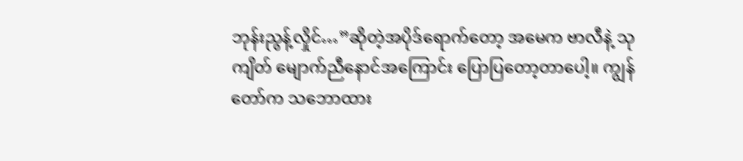ဘုန်းညွန့်လှိုင်…”ဆိုတဲ့အပိုဒ်ရောက်တော့ အမေက ဗာလီနဲ့ သုကျိတ် မျောက်ညီနောင်အကြောင်း ပြောပြတော့တာပေါ့။ ကျွန်တော်က သဘောထား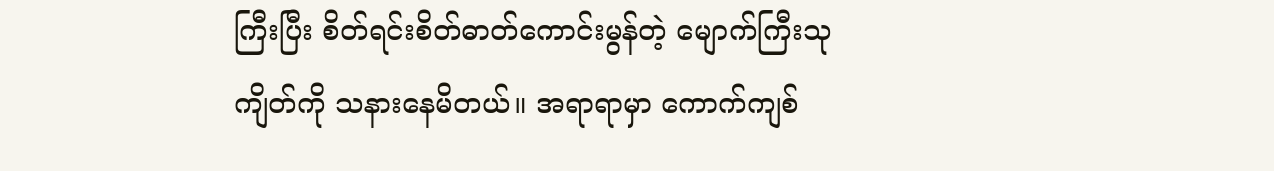ကြီးပြီး စိတ်ရင်းစိတ်ဓာတ်ကောင်းမွန်တဲ့ မျောက်ကြီးသုကျိတ်ကို သနားနေမိတယ်။ အရာရာမှာ ကောက်ကျစ်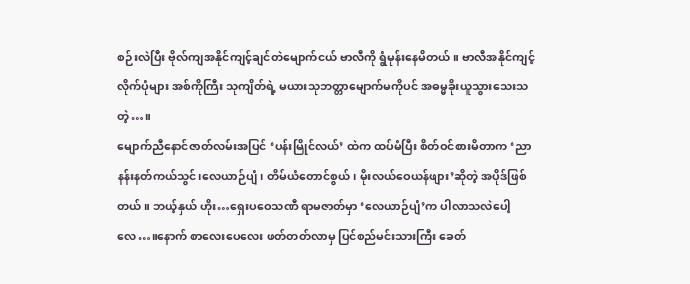စဉ်းလဲပြီး ဗိုလ်ကျအနိုင်ကျင့်ချင်တဲမျောက်ငယ် ဗာလီကို ရွံမုန်းနေမိတယ်။ ဗာလီအနိုင်ကျင့်လိုက်ပုံများ အစ်ကိုကြီး သုကျိတ်ရဲ့ မယားသုဘတ္တာမျောက်မကိုပင် အဓမ္မခိုးယူသွားသေးသတဲ့…။
မျောက်ညီနောင်ဇာတ်လမ်းအပြင် ‘ပန်းမြိုင်လယ်’ ထဲက ထပ်မံပြီး စိတ်ဝင်စားမိတာက ‘ညာနန်းနတ်ကယ်သွင်၊လေယာဉ်ပျံ၊ တိမ်ယံတောင်စွယ်၊ မိုးလယ်ဝေယန်ဖျား’ဆိုတဲ့ အပိုဒ်ဖြစ်တယ်။ ဘယ့်နှယ် ဟိုး…ရှေးပဝေသဏီ ရာမဇာတ်မှာ ‘လေယာဉ်ပျံ’က ပါလာသလဲပေါ့လေ…။နောက် စာလေးပေလေး ဖတ်တတ်လာမှ ပြင်စည်မင်းသားကြီး ခေတ်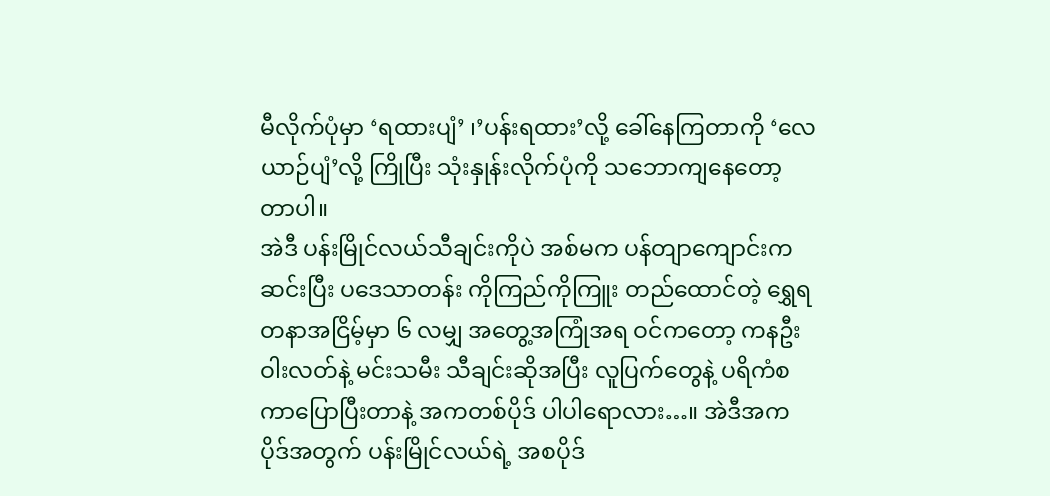မီလိုက်ပုံမှာ ‘ရထားပျံ’ ၊’ပန်းရထား’လို့ ခေါ်နေကြတာကို ‘လေယာဉ်ပျံ’လို့ ကြိုပြီး သုံးနှုန်းလိုက်ပုံကို သဘောကျနေတော့တာပါ။
အဲဒီ ပန်းမြိုင်လယ်သီချင်းကိုပဲ အစ်မက ပန်တျာကျောင်းက ဆင်းပြီး ပဒေသာတန်း ကိုကြည်ကိုကြူး တည်ထောင်တဲ့ ရွှေရတနာအငြိမ့်မှာ ၆ လမျှ အတွေ့အကြုံအရ ဝင်ကတော့ ကနဦး ဝါးလတ်နဲ့ မင်းသမီး သီချင်းဆိုအပြီး လူပြက်တွေနဲ့ ပရိကံစကာပြောပြီးတာနဲ့ အကတစ်ပိုဒ် ပါပါရောလား…။ အဲဒီအကပိုဒ်အတွက် ပန်းမြိုင်လယ်ရဲ့ အစပိုဒ်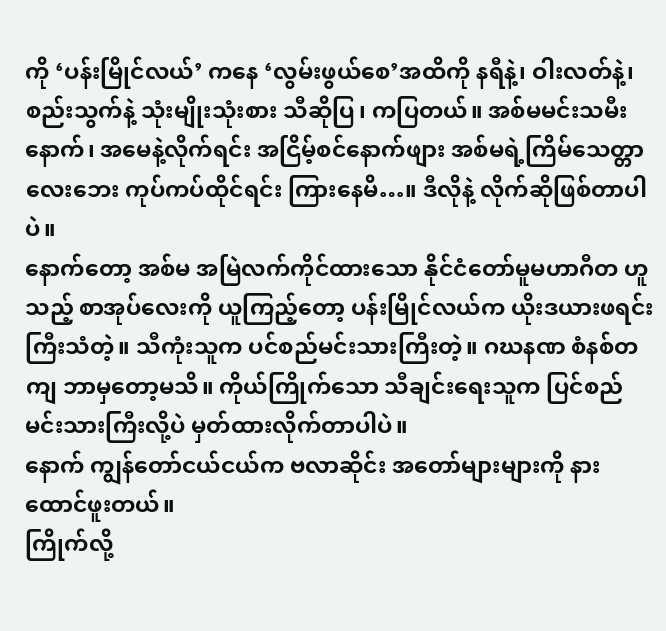ကို ‘ပန်းမြိုင်လယ်’ ကနေ ‘လွမ်းဖွယ်စေ’အထိကို နရီနဲ့၊ ဝါးလတ်နဲ့၊စည်းသွက်နဲ့ သုံးမျိုးသုံးစား သီဆိုပြ၊ ကပြတယ်။ အစ်မမင်းသမီးနောက်၊ အမေနဲ့လိုက်ရင်း အငြိမ့်စင်နောက်ဖျား အစ်မရဲ့ကြိမ်သေတ္တာလေးဘေး ကုပ်ကပ်ထိုင်ရင်း ကြားနေမိ…။ ဒီလိုနဲ့ လိုက်ဆိုဖြစ်တာပါပဲ။
နောက်တော့ အစ်မ အမြဲလက်ကိုင်ထားသော နိုင်ငံတော်မူမဟာဂီတ ဟူသည့် စာအုပ်လေးကို ယူကြည့်တော့ ပန်းမြိုင်လယ်က ယိုးဒယားဖရင်းကြီးသံတဲ့။ သီကုံးသူက ပင်စည်မင်းသားကြီးတဲ့။ ဂဃနဏ စံနစ်တကျ ဘာမှတော့မသိ။ ကိုယ်ကြိုက်သော သီချင်းရေးသူက ပြင်စည်မင်းသားကြီးလို့ပဲ မှတ်ထားလိုက်တာပါပဲ။
နောက် ကျွန်တော်ငယ်ငယ်က ဗလာဆိုင်း အတော်များများကို နားထောင်ဖူးတယ်။
ကြိုက်လို့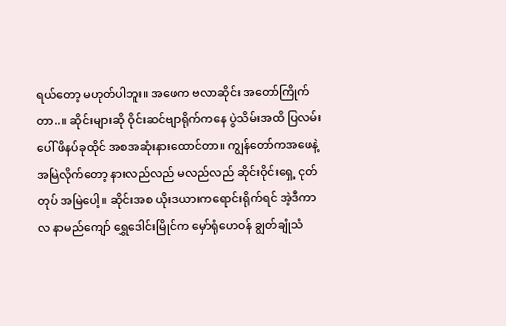ရယ်တော့ မဟုတ်ပါဘူး။ အဖေက ဗလာဆိုင်း အတော်ကြိုက်တာ..။ ဆိုင်းများဆို ဝိုင်းဆင်ဗျာရိုက်ကနေ ပွဲသိမ်းအထိ ပြလမ်းပေါ် ဖိနပ်ခုထိုင် အစအဆုံးနားထောင်တာ။ ကျွန်တော်ကအဖေနဲ့ အမြဲလိုက်တော့ နားလည်လည် မလည်လည် ဆိုင်းဝိုင်းရှေ့ ငုတ်တုပ် အမြဲပေါ့။ ဆိုင်းအစ ယိုးဒယားကရောင်းရိုက်ရင် အဲ့ဒီကာလ နာမည်ကျော် ရွှေဒေါင်းမြိုင်က မှော်ရုံဟေဝန် ချွတ်ချုံသံ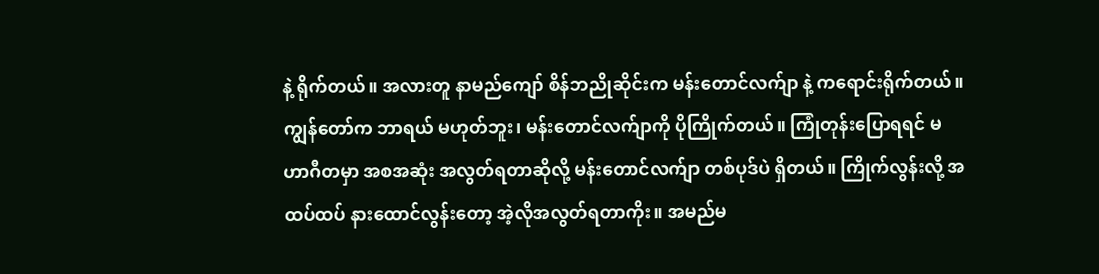နဲ့ ရိုက်တယ်။ အလားတူ နာမည်ကျော် စိန်ဘညိုဆိုင်းက မန်းတောင်လက်ျာ နဲ့ ကရောင်းရိုက်တယ်။ ကျွန်တော်က ဘာရယ် မဟုတ်ဘူး၊ မန်းတောင်လက်ျာကို ပိုကြိုက်တယ်။ ကြုံတုန်းပြောရရင် မဟာဂီတမှာ အစအဆုံး အလွတ်ရတာဆိုလို့ မန်းတောင်လက်ျာ တစ်ပုဒ်ပဲ ရှိတယ်။ ကြိုက်လွန်းလို့ အထပ်ထပ် နားထောင်လွန်းတော့ အဲ့လိုအလွတ်ရတာကိုး။ အမည်မ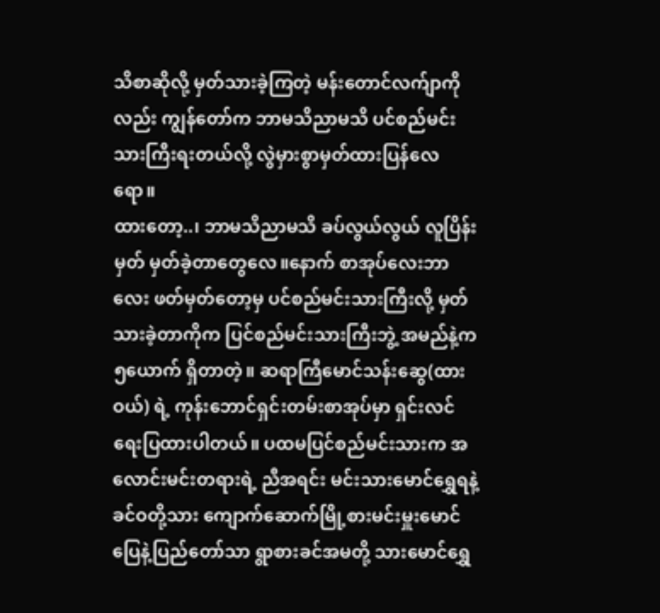သိစာဆိုလို့ မှတ်သားခဲ့ကြတဲ့ မန်းတောင်လက်ျာကိုလည်း ကျွန်တော်က ဘာမသိညာမသိ ပင်စည်မင်းသားကြီးရးတယ်လို့ လွဲမှားစွာမှတ်ထားပြန်လေရော။
ထားတော့..၊ ဘာမသိညာမသိ ခပ်လွယ်လွယ် လူပြိန်းမှတ် မှတ်ခဲ့တာတွေလေ။နောက် စာအုပ်လေးဘာလေး ဖတ်မှတ်တော့မှ ပင်စည်မင်းသားကြီးလို့ မှတ်သားခဲ့တာကိုက ပြင်စည်မင်းသားကြီးဘွဲ့ အမည်နဲ့က ၅ယောက် ရှိတာတဲ့။ ဆရာကြီမောင်သန်းဆွေ(ထားဝယ်) ရဲ့ ကုန်းဘောင်ရှင်းတမ်းစာအုပ်မှာ ရှင်းလင်ရေးပြထားပါတယ်။ ပထမပြင်စည်မင်းသားက အလောင်းမင်းတရားရဲ့ ညီအရင်း မင်းသားမောင်ရွှေရနဲ့ ခင်ဝတို့သား ကျောက်ဆောက်မြို့စားမင်းမှူးမောင်ပြေနဲ့ပြည်တော်သာ ရွာစားခင်အမတို့ သားမောင်ရွှေ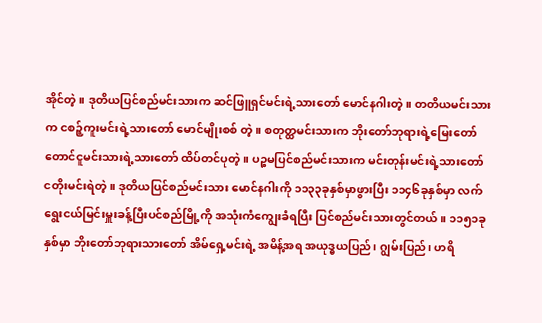အိုင်တဲ့။ ဒုတိယပြင်စည်မင်းသားက ဆင်ဖြူရှင်မင်းရဲ့သားတော် မောင်နဂါးတဲ့။ တတိယမင်းသားက ငစဉ့်ကူးမင်းရဲ့သားတော် မောင်မျိုးစစ် တဲ့။ စတုတ္ထမင်းသားက ဘိုးတော်ဘုရားရဲ့မြေးတော် တောင်ငူမင်းသားရဲ့သားတော် ထိပ်တင်ပုတဲ့။ ပဉ္စမပြင်စည်မင်းသားက မင်းတုန်းမင်းရဲ့သားတော် ငတိုးမင်းရဲတဲ့။ ဒုတိယပြင်စည်မင်းသား မောင်နဂါးကို ၁၁၃၃ခုနှစ်မှာဖွားပြီး ၁၁၄၆ခုနှစ်မှာ လက်ရွေးငယ်မြင်းမှူးခန့်ပြီးပင်စည်မြို့ကို အသုံးကံကျွေးခံရပြီး ပြင်စည်မင်းသားတွင်တယ်။ ၁၁၅၁ခုနှစ်မှာ ဘိုးတော်ဘုရားသားတော် အိမ်ရှေ့မင်းရဲ့ အမိန့်အရ အယုဒ္ဓယပြည်၊ ဂျွမ်းပြည်၊ ဟရိ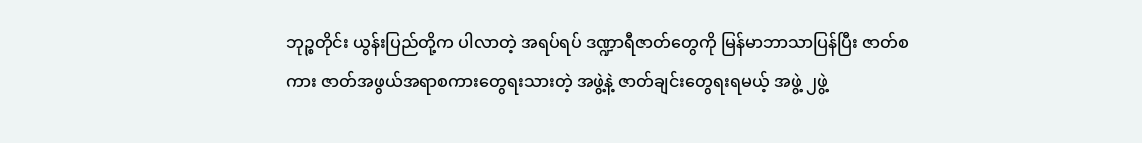ဘုဉ္စတိုင်း ယွန်းပြည်တို့က ပါလာတဲ့ အရပ်ရပ် ဒဏ္ဍာရီဇာတ်တွေကို မြန်မာဘာသာပြန်ပြီး ဇာတ်စကား ဇာတ်အဖွယ်အရာစကားတွေရးသားတဲ့ အဖွဲ့နဲ့ ဇာတ်ချင်းတွေရးရမယ့် အဖွဲ့ ၂ဖွဲ့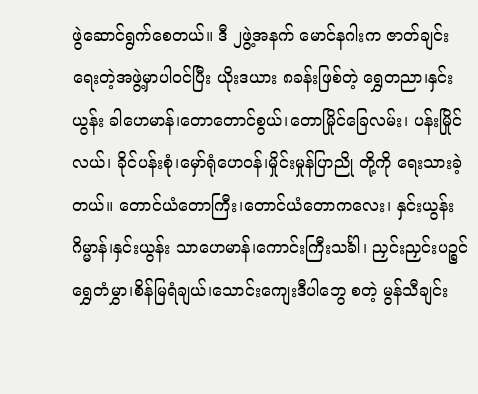ဖွဲဆောင်ရွက်စေတယ်။ ဒီ ၂ဖွဲ့အနက် မောင်နဂါးက ဇာတ်ချင်းရေးတဲ့အဖွဲ့မှာပါဝင်ပြီး ယိုးဒယား ၈ခန်းဖြစ်တဲ့ ရွှေတညာ၊နှင်းယွန်း ခါဟေမာန်၊တောတောင်စွယ်၊တောမြိုင်ခြေလမ်း၊ ပန်းမြိုင်လယ်၊ ခိုင်ပန်းစုံ၊မှော်ရုံဟေဝန်၊မှိုင်းမှုန်ပြာညို တို့ကို ရေးသားခဲ့တယ်။ တောင်ယံတောကြီး၊တောင်ယံတောကလေး၊ နှင်းယွန်းဂိမ္မာန်၊နှင်းယွန်း သာဟေမာန်၊ကောင်းကြီးသင်္ခါ၊ ညှင်းညှင်းပဉ္စင်ရွှေတံမွှာ၊စိန်မြရံချယ်၊သောင်းကျေးဒီပါဘွေ စတဲ့ မွန်သီချင်း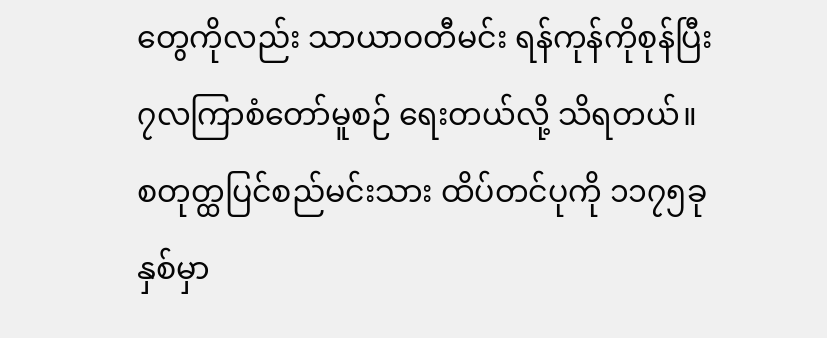တွေကိုလည်း သာယာဝတီမင်း ရန်ကုန်ကိုစုန်ပြီး ၇လကြာစံတော်မူစဉ် ရေးတယ်လို့ သိရတယ်။
စတုတ္ထပြင်စည်မင်းသား ထိပ်တင်ပုကို ၁၁၇၅ခုနှစ်မှာ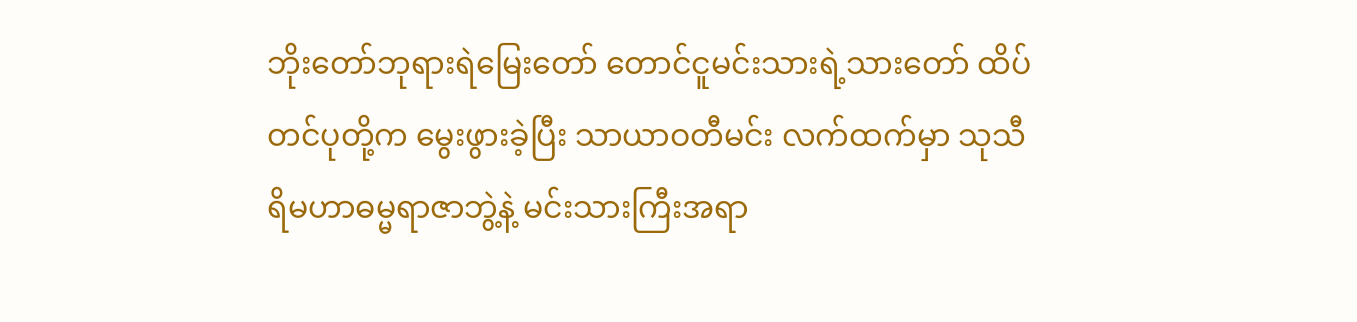ဘိုးတော်ဘုရားရဲမြေးတော် တောင်ငူမင်းသားရဲ့သားတော် ထိပ်တင်ပုတို့က မွေးဖွားခဲ့ပြီး သာယာဝတီမင်း လက်ထက်မှာ သုသီရိမဟာဓမ္မရာဇာဘွဲ့နဲ့ မင်းသားကြီးအရာ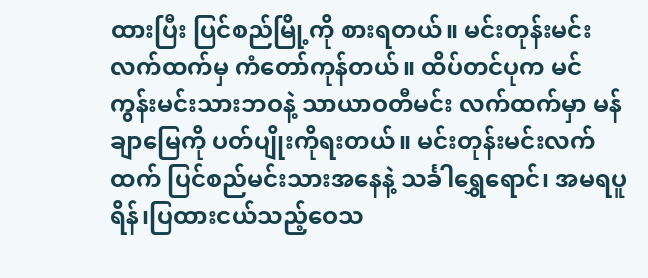ထားပြီး ပြင်စည်မြို့ကို စားရတယ်။ မင်းတုန်းမင်းလက်ထက်မှ ကံတော်ကုန်တယ်။ ထိပ်တင်ပုက မင်ကွန်းမင်းသားဘဝနဲ့ သာယာဝတီမင်း လက်ထက်မှာ မန်ချာမြေကို ပတ်ပျိုးကိုရးတယ်။ မင်းတုန်းမင်းလက်ထက် ပြင်စည်မင်းသားအနေနဲ့ သင်္ခါရွှေရောင်၊ အမရပူရိန်၊ပြထားငယ်သည့်ဝေသ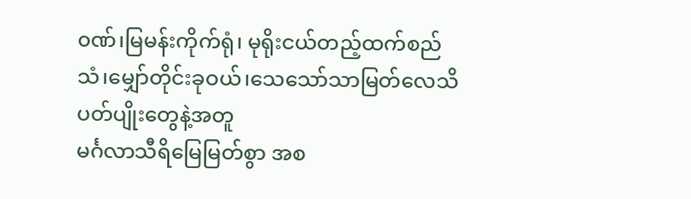၀ဏ်၊မြမန်းကိုက်ရုံ၊ မုရိုးငယ်တည့်ထက်စည်သံ၊မျှော်တိုင်းခုဝယ်၊သေသော်သာမြတ်လေသိ ပတ်ပျိုးတွေနဲ့အတူ
မင်္ဂလာသီရိမြေမြတ်စွာ အစ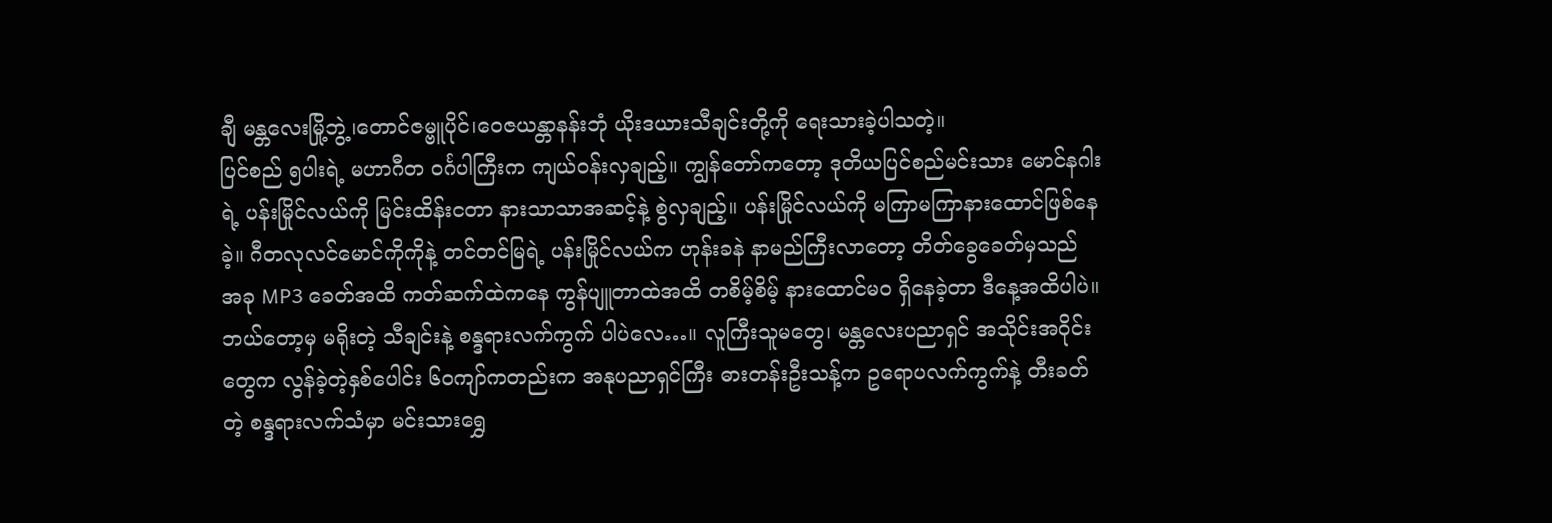ချီ မန္တလေးမြို့ဘွဲ့၊တောင်ဇမ္ဗူပိုင်၊ဝေဇယန္တာနန်းဘုံ ယိုးဒယားသီချင်းတို့ကို ရေးသားခဲ့ပါသတဲ့။
ပြင်စည် ၅ပါးရဲ့ မဟာဂီတ ဝင်္ဂပါကြီးက ကျယ်ဝန်းလှချည့်။ ကျွန်တော်ကတော့ ဒုတိယပြင်စည်မင်းသား မောင်နဂါးရဲ့ ပန်းမြိုင်လယ်ကို မြင်းထိန်းငတာ နားသာသာအဆင့်နဲ့ စွဲလှချည့်။ ပန်းမြိုင်လယ်ကို မကြာမကြာနားထောင်ဖြစ်နေခဲ့။ ဂီတလုလင်မောင်ကိုကိုနဲ့ တင်တင်မြရဲ့ ပန်းမြိုင်လယ်က ဟုန်းခနဲ နာမည်ကြီးလာတော့ တိတ်ခွေခေတ်မှသည် အခု MP3 ခေတ်အထိ ကတ်ဆက်ထဲကနေ ကွန်ပျူတာထဲအထိ တစိမ့်စိမ့် နားထောင်မဝ ရှိနေခဲ့တာ ဒီနေ့အထိပါပဲ။ ဘယ်တော့မှ မရိုးတဲ့ သီချင်းနဲ့ စန္ဒရားလက်ကွက် ပါပဲလေ…။ လူကြီးသူမတွေ၊ မန္တလေးပညာရှင် အသိုင်းအဝိုင်းတွေက လွန်ခဲ့တဲ့နှစ်ပေါင်း ၆၀ကျာ်ကတည်းက အနုပညာရှင်ကြီး ဓားတန်းဦးသန့်က ဥရောပလက်ကွက်နဲ့ တီးခတ်တဲ့ စန္ဒရားလက်သံမှာ မင်းသားရွှေ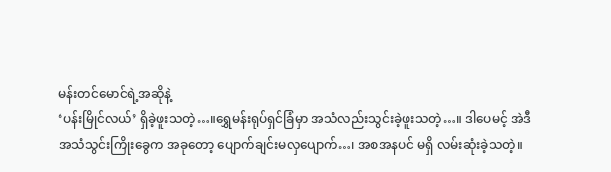မန်းတင်မောင်ရဲ့အဆိုနဲ့
‘ပန်းမြိုင်လယ်’ ရှိခဲ့ဖူးသတဲ့…။ရွှေမန်းရုပ်ရှင်ခြံမှာ အသံလည်းသွင်းခဲ့ဖူးသတဲ့…။ ဒါပေမင့် အဲဒီ
အသံသွင်းကြိုးခွေက အခုတော့ ပျောက်ချင်းမလှပျောက်…၊ အစအနပင် မရှိ လမ်းဆုံးခဲ့သတဲ့။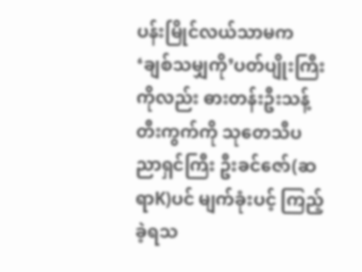ပန်းမြိုင်လယ်သာမက ‘ချစ်သမျှကို’ပတ်ပျိုးကြီးကိုလည်း ဓားတန်းဦးသန့်တီးကွက်ကို သုတေသီပညာရှင်ကြီး ဦးခင်ဇော်(ဆရာK)ပင် မျက်ခုံးပင့် ကြည့်ခဲ့ရသ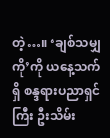တဲ့…။ ‘ချစ်သမျှကို’ကို ယနေ့သက်ရှိ စန္ဒရားပညာရှင်ကြီး ဦးသိမ်း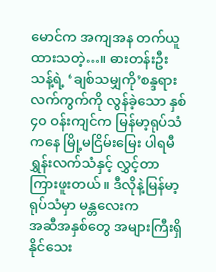မောင်က အကျအန တက်ယူထားသတဲ့…။ ဓားတန်းဦးသန့်ရဲ့ ‘ချစ်သမျှကို’စန္ဒရားလက်ကွက်ကို လွန်ခဲ့သော နှစ် ၄၀ ဝန်းကျင်က မြန်မာ့ရုပ်သံကနေ မြို့မငြိမ်းမြေး ပါရမီရွှန်းလက်သံနှင့် လွှင့်တာကြားဖူးတယ်။ ဒီလိုနဲ့မြန်မာ့ရုပ်သံမှာ မန္တလေးက
အဆီအနှစ်တွေ အများကြီးရှိနိုင်သေး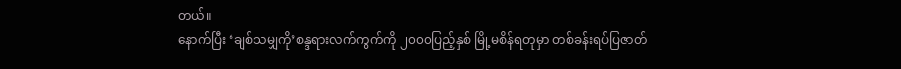တယ်။
နောက်ပြီး ‘ချစ်သမျှကို’စန္ဒရားလက်ကွက်ကို ၂၀၀၀ပြည့်နှစ် မြို့မစိန်ရတုမှာ တစ်ခန်းရပ်ပြဇာတ်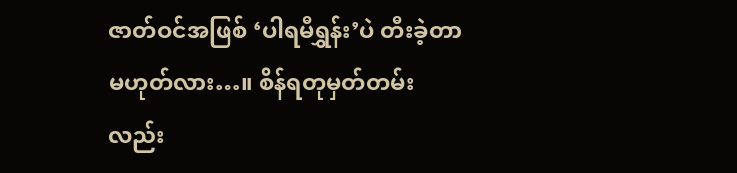ဇာတ်ဝင်အဖြစ် ‘ပါရမီရွှန်း’ပဲ တီးခဲ့တာမဟုတ်လား…။ စိန်ရတုမှတ်တမ်းလည်း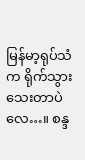မြန်မာ့ရုပ်သံက ရိုက်သွားသေးတာပဲလေ…။ စန္ဒ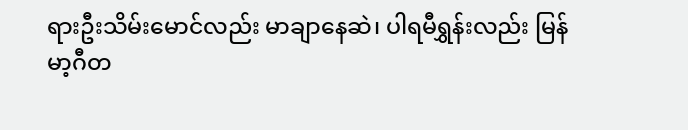ရားဦးသိမ်းမောင်လည်း မာချာနေဆဲ၊ ပါရမီရွှန်းလည်း မြန်မာ့ဂီတ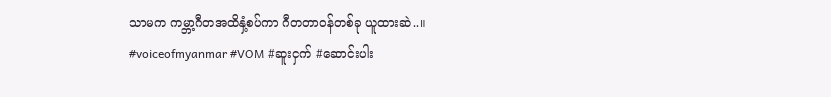သာမက ကမ္ဘာ့ဂီတအထိနှံ့စပ်ကာ ဂီတတာဝန်တစ်ခု ယူထားဆဲ..။
#voiceofmyanmar #VOM #ဆူးငှက် #ဆောင်းပါး